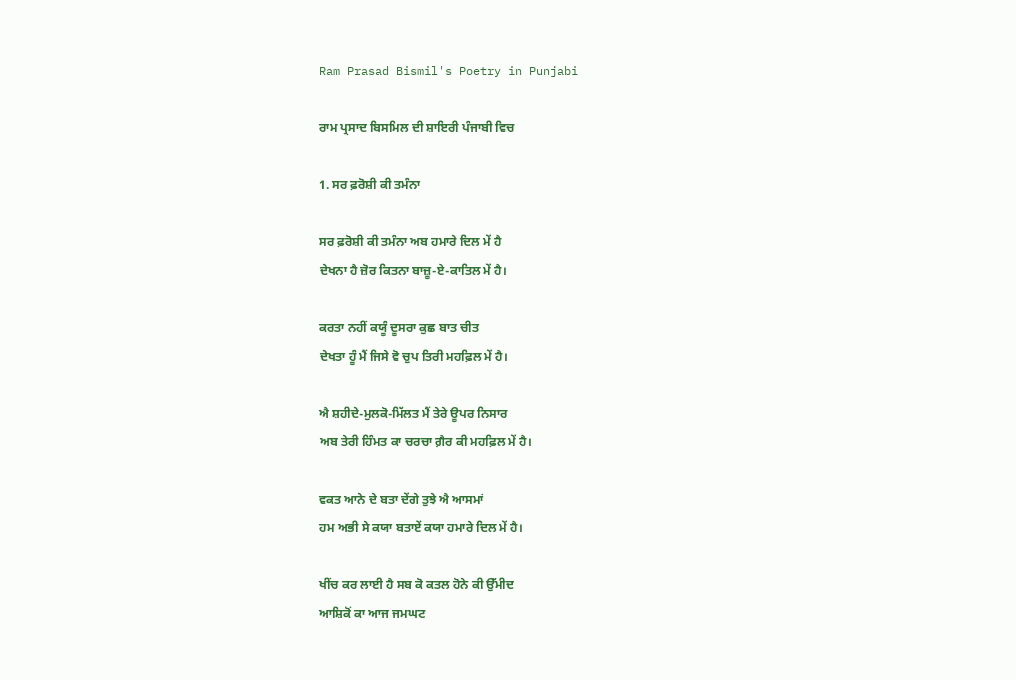Ram Prasad Bismil's Poetry in Punjabi

ਰਾਮ ਪ੍ਰਸਾਦ ਬਿਸਮਿਲ ਦੀ ਸ਼ਾਇਰੀ ਪੰਜਾਬੀ ਵਿਚ

1. ਸਰ ਫ਼ਰੋਸ਼ੀ ਕੀ ਤਮੰਨਾ

ਸਰ ਫ਼ਰੋਸ਼ੀ ਕੀ ਤਮੰਨਾ ਅਬ ਹਮਾਰੇ ਦਿਲ ਮੇਂ ਹੈ
ਦੇਖਨਾ ਹੈ ਜ਼ੋਰ ਕਿਤਨਾ ਬਾਜ਼ੂ-ਏ-ਕਾਤਿਲ ਮੇਂ ਹੈ।

ਕਰਤਾ ਨਹੀਂ ਕਯੂੰ ਦੂਸਰਾ ਕੁਛ ਬਾਤ ਚੀਤ
ਦੇਖਤਾ ਹੂੰ ਮੈਂ ਜਿਸੇ ਵੋ ਚੁਪ ਤਿਰੀ ਮਹਫ਼ਿਲ ਮੇਂ ਹੈ।

ਐ ਸ਼ਹੀਦੇ-ਮੁਲਕੋ-ਮਿੱਲਤ ਮੈਂ ਤੇਰੇ ਊਪਰ ਨਿਸਾਰ
ਅਬ ਤੇਰੀ ਹਿੰਮਤ ਕਾ ਚਰਚਾ ਗ਼ੈਰ ਕੀ ਮਹਫ਼ਿਲ ਮੇਂ ਹੈ।

ਵਕਤ ਆਨੇ ਦੇ ਬਤਾ ਦੇਂਗੇ ਤੁਝੇ ਐ ਆਸਮਾਂ
ਹਮ ਅਭੀ ਸੇ ਕਯਾ ਬਤਾਏਂ ਕਯਾ ਹਮਾਰੇ ਦਿਲ ਮੇਂ ਹੈ।

ਖੀਂਚ ਕਰ ਲਾਈ ਹੈ ਸਬ ਕੋ ਕਤਲ ਹੋਨੇ ਕੀ ਉੱਮੀਦ
ਆਸ਼ਿਕੋਂ ਕਾ ਆਜ ਜਮਘਟ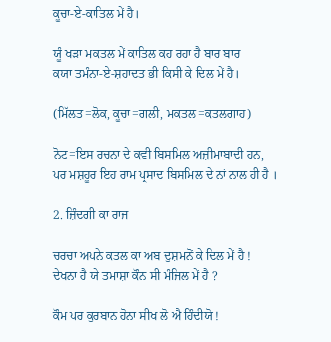ਕੂਚਾ-ਏ-ਕਾਤਿਲ ਮੇਂ ਹੈ।

ਯੂੰ ਖੜਾ ਮਕਤਲ ਮੇਂ ਕਾਤਿਲ ਕਹ ਰਹਾ ਹੈ ਬਾਰ ਬਾਰ
ਕਯਾ ਤਮੰਨਾ-ਏ-ਸ਼ਹਾਦਤ ਭੀ ਕਿਸੀ ਕੇ ਦਿਲ ਮੇਂ ਹੈ।

(ਮਿੱਲਤ=ਲੋਕ, ਕੂਚਾ=ਗਲੀ, ਮਕਤਲ=ਕਤਲਗਾਹ)

ਨੋਟ=ਇਸ ਰਚਨਾ ਦੇ ਕਵੀ ਬਿਸਮਿਲ ਅਜ਼ੀਮਾਬਾਦੀ ਹਨ,
ਪਰ ਮਸ਼ਹੂਰ ਇਹ ਰਾਮ ਪ੍ਰਸਾਦ ਬਿਸਮਿਲ ਦੇ ਨਾਂ ਨਾਲ ਹੀ ਹੈ ।

2. ਜ਼ਿੰਦਗੀ ਕਾ ਰਾਜ

ਚਰਚਾ ਅਪਨੇ ਕਤਲ ਕਾ ਅਬ ਦੁਸ਼ਮਨੋਂ ਕੇ ਦਿਲ ਮੇਂ ਹੈ !
ਦੇਖਨਾ ਹੈ ਯੇ ਤਮਾਸ਼ਾ ਕੌਨ ਸੀ ਮੰਜਿਲ ਮੇਂ ਹੈ ?

ਕੌਮ ਪਰ ਕੁਰਬਾਨ ਹੋਨਾ ਸੀਖ ਲੋ ਐ ਹਿੰਦੀਯੋ !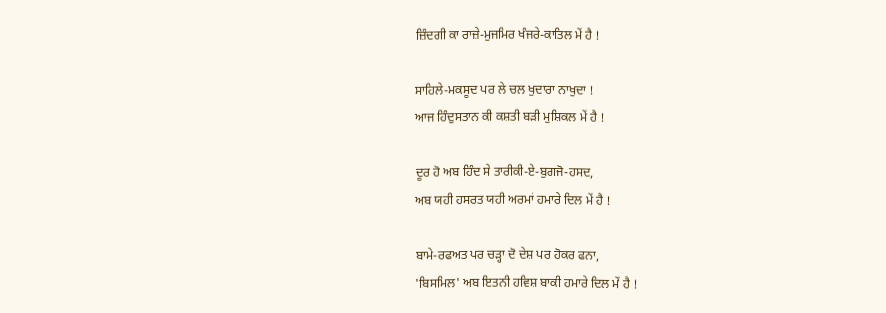ਜ਼ਿੰਦਗੀ ਕਾ ਰਾਜ਼ੇ-ਮੁਜਮਿਰ ਖੰਜਰੇ-ਕਾਤਿਲ ਮੇਂ ਹੈ !

ਸਾਹਿਲੇ-ਮਕਸੂਦ ਪਰ ਲੇ ਚਲ ਖੁਦਾਰਾ ਨਾਖੁਦਾ !
ਆਜ ਹਿੰਦੁਸਤਾਨ ਕੀ ਕਸ਼ਤੀ ਬੜੀ ਮੁਸ਼ਿਕਲ ਮੇਂ ਹੈ !

ਦੂਰ ਹੋ ਅਬ ਹਿੰਦ ਸੇ ਤਾਰੀਕੀ-ਏ-ਬੁਗਜੋ-ਹਸਦ,
ਅਬ ਯਹੀ ਹਸਰਤ ਯਹੀ ਅਰਮਾਂ ਹਮਾਰੇ ਦਿਲ ਮੇਂ ਹੈ !

ਬਾਮੇ-ਰਫਅਤ ਪਰ ਚੜ੍ਹਾ ਦੋ ਦੇਸ਼ ਪਰ ਹੋਕਰ ਫਨਾ,
'ਬਿਸਮਿਲ' ਅਬ ਇਤਨੀ ਹਵਿਸ਼ ਬਾਕੀ ਹਮਾਰੇ ਦਿਲ ਮੇਂ ਹੈ !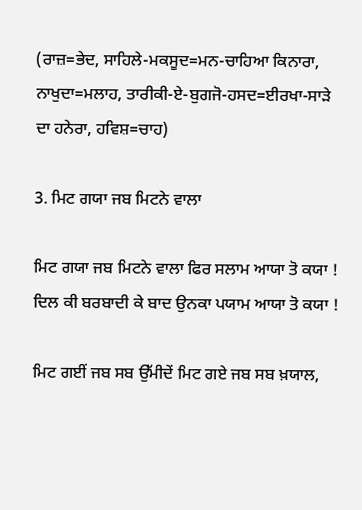(ਰਾਜ਼=ਭੇਦ, ਸਾਹਿਲੇ-ਮਕਸੂਦ=ਮਨ-ਚਾਹਿਆ ਕਿਨਾਰਾ,
ਨਾਖੁਦਾ=ਮਲਾਹ, ਤਾਰੀਕੀ-ਏ-ਬੁਗਜੋ-ਹਸਦ=ਈਰਖਾ-ਸਾੜੇ
ਦਾ ਹਨੇਰਾ, ਹਵਿਸ਼=ਚਾਹ)

3. ਮਿਟ ਗਯਾ ਜਬ ਮਿਟਨੇ ਵਾਲਾ

ਮਿਟ ਗਯਾ ਜਬ ਮਿਟਨੇ ਵਾਲਾ ਫਿਰ ਸਲਾਮ ਆਯਾ ਤੋ ਕਯਾ !
ਦਿਲ ਕੀ ਬਰਬਾਦੀ ਕੇ ਬਾਦ ਉਨਕਾ ਪਯਾਮ ਆਯਾ ਤੋ ਕਯਾ !

ਮਿਟ ਗਈਂ ਜਬ ਸਬ ਉੱਮੀਦੇਂ ਮਿਟ ਗਏ ਜਬ ਸਬ ਖ਼ਯਾਲ,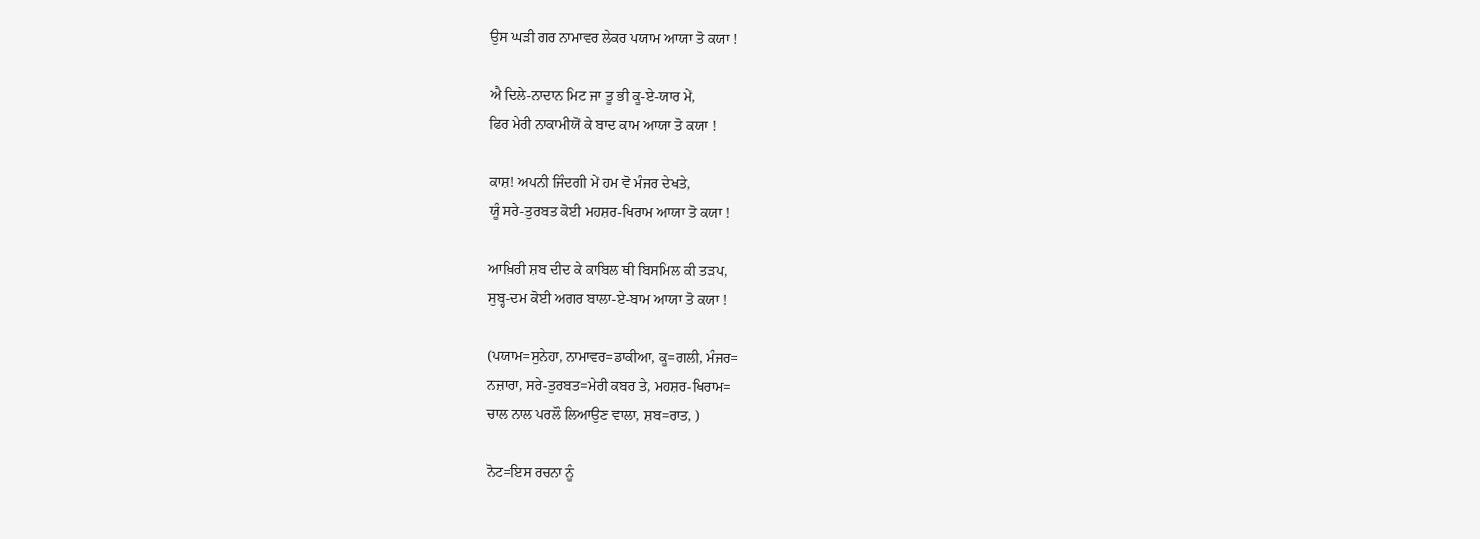ਉਸ ਘੜੀ ਗਰ ਨਾਮਾਵਰ ਲੇਕਰ ਪਯਾਮ ਆਯਾ ਤੋ ਕਯਾ !

ਐ ਦਿਲੇ-ਨਾਦਾਨ ਮਿਟ ਜਾ ਤੂ ਭੀ ਕੂ-ਏ-ਯਾਰ ਮੇਂ,
ਫਿਰ ਮੇਰੀ ਨਾਕਾਮੀਯੋਂ ਕੇ ਬਾਦ ਕਾਮ ਆਯਾ ਤੋ ਕਯਾ !

ਕਾਸ਼! ਅਪਨੀ ਜਿੰਦਗੀ ਮੇਂ ਹਮ ਵੋ ਮੰਜਰ ਦੇਖਤੇ,
ਯੂੰ ਸਰੇ-ਤੁਰਬਤ ਕੋਈ ਮਹਸ਼ਰ-ਖਿਰਾਮ ਆਯਾ ਤੋ ਕਯਾ !

ਆਖ਼ਿਰੀ ਸ਼ਬ ਦੀਦ ਕੇ ਕਾਬਿਲ ਥੀ ਬਿਸਮਿਲ ਕੀ ਤੜਪ,
ਸੁਬ੍ਹ-ਦਮ ਕੋਈ ਅਗਰ ਬਾਲਾ-ਏ-ਬਾਮ ਆਯਾ ਤੋ ਕਯਾ !

(ਪਯਾਮ=ਸੁਨੇਹਾ, ਨਾਮਾਵਰ=ਡਾਕੀਆ, ਕੂ=ਗਲੀ, ਮੰਜਰ=
ਨਜ਼ਾਰਾ, ਸਰੇ-ਤੁਰਬਤ=ਮੇਰੀ ਕਬਰ ਤੇ, ਮਹਸ਼ਰ-ਖਿਰਾਮ=
ਚਾਲ ਨਾਲ ਪਰਲੌ ਲਿਆਉਣ ਵਾਲਾ, ਸ਼ਬ=ਰਾਤ, )

ਨੋਟ=ਇਸ ਰਚਨਾ ਨੂੰ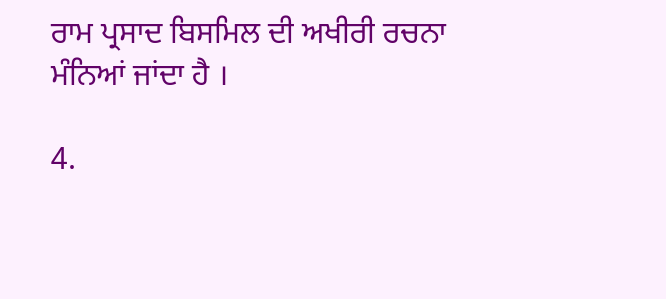ਰਾਮ ਪ੍ਰਸਾਦ ਬਿਸਮਿਲ ਦੀ ਅਖੀਰੀ ਰਚਨਾ
ਮੰਨਿਆਂ ਜਾਂਦਾ ਹੈ ।

4.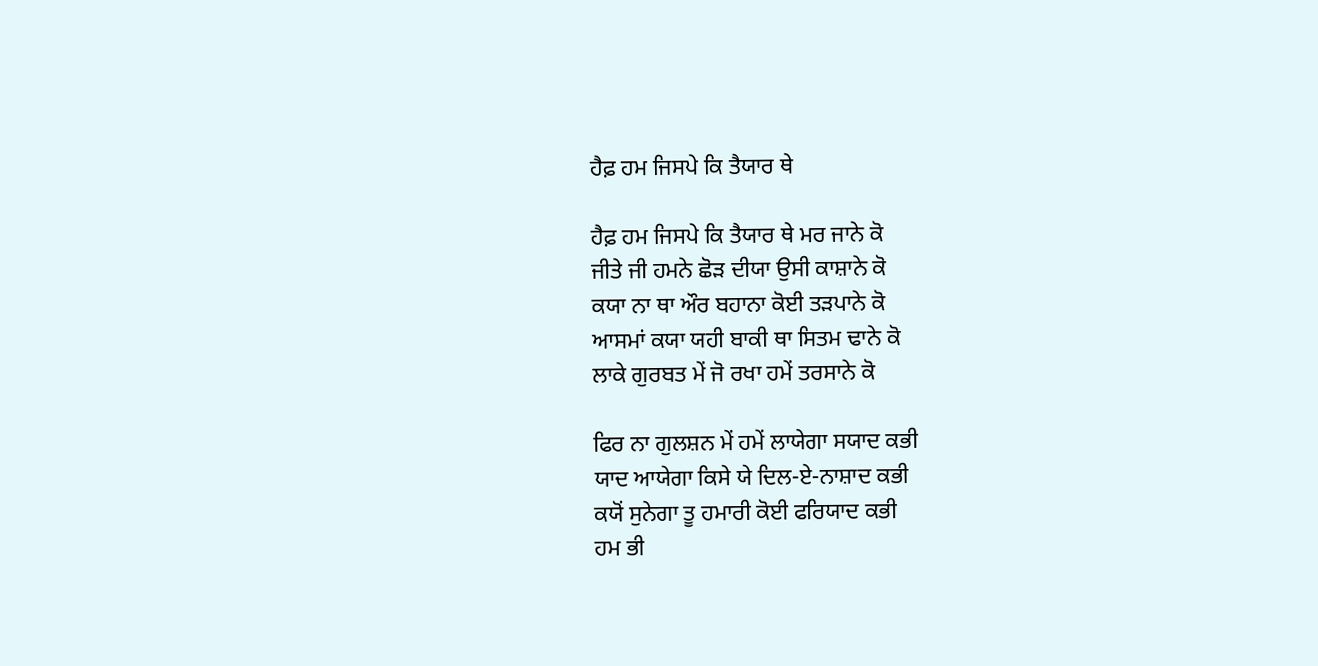ਹੈਫ਼ ਹਮ ਜਿਸਪੇ ਕਿ ਤੈਯਾਰ ਥੇ

ਹੈਫ਼ ਹਮ ਜਿਸਪੇ ਕਿ ਤੈਯਾਰ ਥੇ ਮਰ ਜਾਨੇ ਕੋ
ਜੀਤੇ ਜੀ ਹਮਨੇ ਛੋੜ ਦੀਯਾ ਉਸੀ ਕਾਸ਼ਾਨੇ ਕੋ
ਕਯਾ ਨਾ ਥਾ ਔਰ ਬਹਾਨਾ ਕੋਈ ਤੜਪਾਨੇ ਕੋ
ਆਸਮਾਂ ਕਯਾ ਯਹੀ ਬਾਕੀ ਥਾ ਸਿਤਮ ਢਾਨੇ ਕੋ
ਲਾਕੇ ਗੁਰਬਤ ਮੇਂ ਜੋ ਰਖਾ ਹਮੇਂ ਤਰਸਾਨੇ ਕੋ

ਫਿਰ ਨਾ ਗੁਲਸ਼ਨ ਮੇਂ ਹਮੇਂ ਲਾਯੇਗਾ ਸਯਾਦ ਕਭੀ
ਯਾਦ ਆਯੇਗਾ ਕਿਸੇ ਯੇ ਦਿਲ-ਏ-ਨਾਸ਼ਾਦ ਕਭੀ
ਕਯੋਂ ਸੁਨੇਗਾ ਤੂ ਹਮਾਰੀ ਕੋਈ ਫਰਿਯਾਦ ਕਭੀ
ਹਮ ਭੀ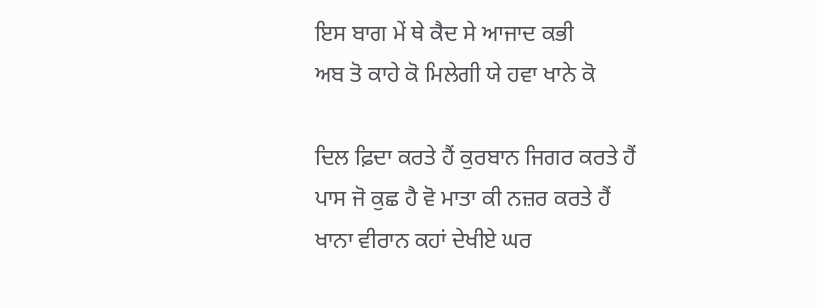ਇਸ ਬਾਗ ਮੇਂ ਥੇ ਕੈਦ ਸੇ ਆਜਾਦ ਕਭੀ
ਅਬ ਤੋ ਕਾਹੇ ਕੋ ਮਿਲੇਗੀ ਯੇ ਹਵਾ ਖਾਨੇ ਕੋ

ਦਿਲ ਫ਼ਿਦਾ ਕਰਤੇ ਹੈਂ ਕੁਰਬਾਨ ਜਿਗਰ ਕਰਤੇ ਹੈਂ
ਪਾਸ ਜੋ ਕੁਛ ਹੈ ਵੋ ਮਾਤਾ ਕੀ ਨਜ਼ਰ ਕਰਤੇ ਹੈਂ
ਖਾਨਾ ਵੀਰਾਨ ਕਹਾਂ ਦੇਖੀਏ ਘਰ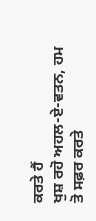ਕਰਤੇ ਹੈਂ
ਖੁਸ਼ ਰਹੋ ਅਹਲ-ਏ-ਵਤਨ, ਹਮ ਤੋ ਸਫ਼ਰ ਕਰਤੇ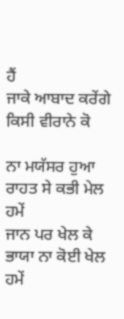ਹੈਂ
ਜਾਕੇ ਆਬਾਦ ਕਰੇਂਗੇ ਕਿਸੀ ਵੀਰਾਨੇ ਕੋ

ਨਾ ਮਯੱਸਰ ਹੁਆ ਰਾਹਤ ਸੇ ਕਭੀ ਮੇਲ ਹਮੇਂ
ਜਾਨ ਪਰ ਖੇਲ ਕੇ ਭਾਯਾ ਨਾ ਕੋਈ ਖੇਲ ਹਮੇਂ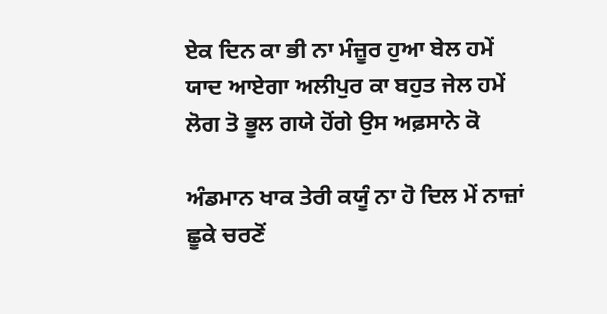ਏਕ ਦਿਨ ਕਾ ਭੀ ਨਾ ਮੰਜ਼ੂਰ ਹੁਆ ਬੇਲ ਹਮੇਂ
ਯਾਦ ਆਏਗਾ ਅਲੀਪੁਰ ਕਾ ਬਹੁਤ ਜੇਲ ਹਮੇਂ
ਲੋਗ ਤੋ ਭੂਲ ਗਯੇ ਹੋਂਗੇ ਉਸ ਅਫ਼ਸਾਨੇ ਕੋ

ਅੰਡਮਾਨ ਖਾਕ ਤੇਰੀ ਕਯੂੰ ਨਾ ਹੋ ਦਿਲ ਮੇਂ ਨਾਜ਼ਾਂ
ਛੂਕੇ ਚਰਣੋਂ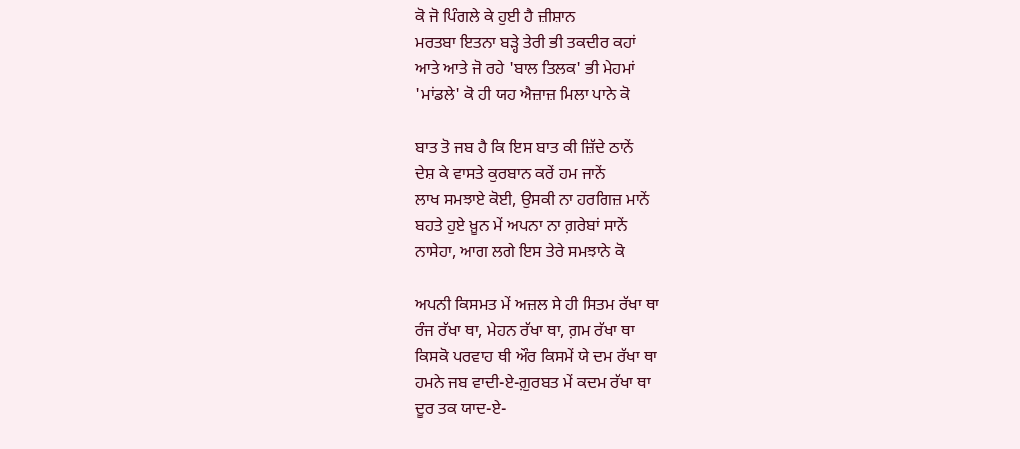ਕੋ ਜੋ ਪਿੰਗਲੇ ਕੇ ਹੁਈ ਹੈ ਜ਼ੀਸ਼ਾਨ
ਮਰਤਬਾ ਇਤਨਾ ਬੜ੍ਹੇ ਤੇਰੀ ਭੀ ਤਕਦੀਰ ਕਹਾਂ
ਆਤੇ ਆਤੇ ਜੋ ਰਹੇ 'ਬਾਲ ਤਿਲਕ' ਭੀ ਮੇਹਮਾਂ
'ਮਾਂਡਲੇ' ਕੋ ਹੀ ਯਹ ਐਜ਼ਾਜ਼ ਮਿਲਾ ਪਾਨੇ ਕੋ

ਬਾਤ ਤੋ ਜਬ ਹੈ ਕਿ ਇਸ ਬਾਤ ਕੀ ਜ਼ਿੱਦੇ ਠਾਨੇਂ
ਦੇਸ਼ ਕੇ ਵਾਸਤੇ ਕੁਰਬਾਨ ਕਰੇਂ ਹਮ ਜਾਨੇਂ
ਲਾਖ ਸਮਝਾਏ ਕੋਈ, ਉਸਕੀ ਨਾ ਹਰਗਿਜ਼ ਮਾਨੇਂ
ਬਹਤੇ ਹੁਏ ਖ਼ੂਨ ਮੇਂ ਅਪਨਾ ਨਾ ਗ਼ਰੇਬਾਂ ਸਾਨੇਂ
ਨਾਸੇਹਾ, ਆਗ ਲਗੇ ਇਸ ਤੇਰੇ ਸਮਝਾਨੇ ਕੋ

ਅਪਨੀ ਕਿਸਮਤ ਮੇਂ ਅਜ਼ਲ ਸੇ ਹੀ ਸਿਤਮ ਰੱਖਾ ਥਾ
ਰੰਜ ਰੱਖਾ ਥਾ, ਮੇਹਨ ਰੱਖਾ ਥਾ, ਗ਼ਮ ਰੱਖਾ ਥਾ
ਕਿਸਕੋ ਪਰਵਾਹ ਥੀ ਔਰ ਕਿਸਮੇਂ ਯੇ ਦਮ ਰੱਖਾ ਥਾ
ਹਮਨੇ ਜਬ ਵਾਦੀ-ਏ-ਗ਼ੁਰਬਤ ਮੇਂ ਕਦਮ ਰੱਖਾ ਥਾ
ਦੂਰ ਤਕ ਯਾਦ-ਏ-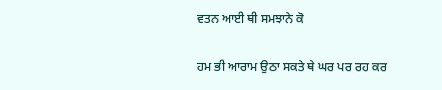ਵਤਨ ਆਈ ਥੀ ਸਮਝਾਨੇ ਕੋ

ਹਮ ਭੀ ਆਰਾਮ ਉਠਾ ਸਕਤੇ ਥੇ ਘਰ ਪਰ ਰਹ ਕਰ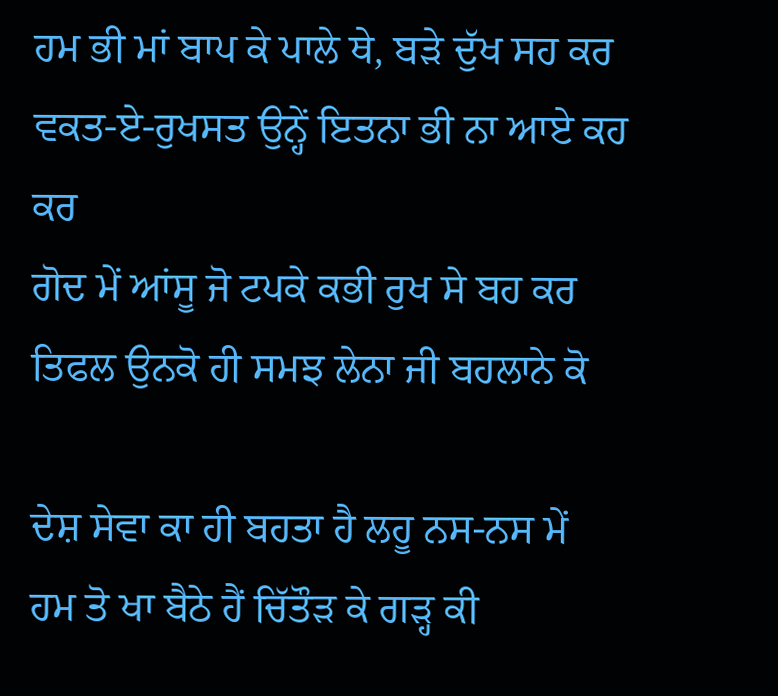ਹਮ ਭੀ ਮਾਂ ਬਾਪ ਕੇ ਪਾਲੇ ਥੇ, ਬੜੇ ਦੁੱਖ ਸਹ ਕਰ
ਵਕਤ-ਏ-ਰੁਖਸਤ ਉਨ੍ਹੇਂ ਇਤਨਾ ਭੀ ਨਾ ਆਏ ਕਹ ਕਰ
ਗੋਦ ਮੇਂ ਆਂਸੂ ਜੋ ਟਪਕੇ ਕਭੀ ਰੁਖ ਸੇ ਬਹ ਕਰ
ਤਿਫਲ ਉਨਕੋ ਹੀ ਸਮਝ ਲੇਨਾ ਜੀ ਬਹਲਾਨੇ ਕੋ

ਦੇਸ਼ ਸੇਵਾ ਕਾ ਹੀ ਬਹਤਾ ਹੈ ਲਹੂ ਨਸ-ਨਸ ਮੇਂ
ਹਮ ਤੋ ਖਾ ਬੈਠੇ ਹੈਂ ਚਿੱਤੌੜ ਕੇ ਗੜ੍ਹ ਕੀ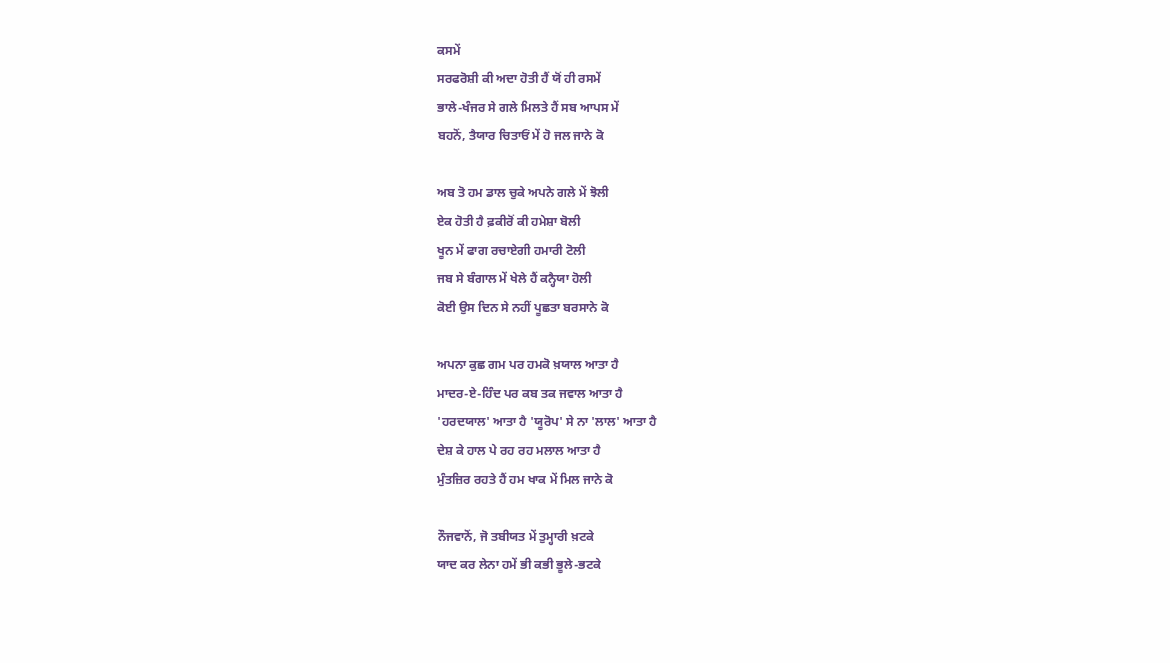ਕਸਮੇਂ
ਸਰਫਰੋਸ਼ੀ ਕੀ ਅਦਾ ਹੋਤੀ ਹੈਂ ਯੋਂ ਹੀ ਰਸਮੇਂ
ਭਾਲੇ-ਖੰਜਰ ਸੇ ਗਲੇ ਮਿਲਤੇ ਹੈਂ ਸਬ ਆਪਸ ਮੇਂ
ਬਹਨੋਂ, ਤੈਯਾਰ ਚਿਤਾਓਂ ਮੇਂ ਹੋ ਜਲ ਜਾਨੇ ਕੋ

ਅਬ ਤੋ ਹਮ ਡਾਲ ਚੁਕੇ ਅਪਨੇ ਗਲੇ ਮੇਂ ਝੋਲੀ
ਏਕ ਹੋਤੀ ਹੈ ਫ਼ਕੀਰੋਂ ਕੀ ਹਮੇਸ਼ਾ ਬੋਲੀ
ਖੂਨ ਮੇਂ ਫਾਗ ਰਚਾਏਗੀ ਹਮਾਰੀ ਟੋਲੀ
ਜਬ ਸੇ ਬੰਗਾਲ ਮੇਂ ਖੇਲੇ ਹੈਂ ਕਨ੍ਹੈਯਾ ਹੋਲੀ
ਕੋਈ ਉਸ ਦਿਨ ਸੇ ਨਹੀਂ ਪੂਛਤਾ ਬਰਸਾਨੇ ਕੋ

ਅਪਨਾ ਕੁਛ ਗਮ ਪਰ ਹਮਕੋ ਖ਼ਯਾਲ ਆਤਾ ਹੈ
ਮਾਦਰ-ਏ-ਹਿੰਦ ਪਰ ਕਬ ਤਕ ਜਵਾਲ ਆਤਾ ਹੈ
'ਹਰਦਯਾਲ' ਆਤਾ ਹੈ 'ਯੂਰੋਪ' ਸੇ ਨਾ 'ਲਾਲ' ਆਤਾ ਹੈ
ਦੇਸ਼ ਕੇ ਹਾਲ ਪੇ ਰਹ ਰਹ ਮਲਾਲ ਆਤਾ ਹੈ
ਮੁੰਤਜ਼ਿਰ ਰਹਤੇ ਹੈਂ ਹਮ ਖਾਕ ਮੇਂ ਮਿਲ ਜਾਨੇ ਕੋ

ਨੌਜਵਾਨੋਂ, ਜੋ ਤਬੀਯਤ ਮੇਂ ਤੁਮ੍ਹਾਰੀ ਖ਼ਟਕੇ
ਯਾਦ ਕਰ ਲੇਨਾ ਹਮੇਂ ਭੀ ਕਭੀ ਭੂਲੇ-ਭਟਕੇ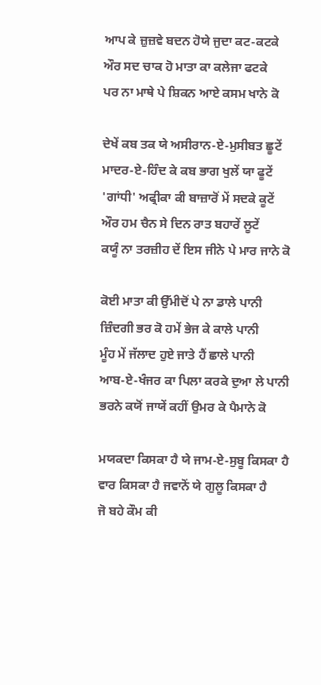ਆਪ ਕੇ ਜ਼ੁਜ਼ਵੇ ਬਦਨ ਹੋਯੇ ਜੁਦਾ ਕਟ-ਕਟਕੇ
ਔਰ ਸਦ ਚਾਕ ਹੋ ਮਾਤਾ ਕਾ ਕਲੇਜਾ ਫਟਕੇ
ਪਰ ਨਾ ਮਾਥੇ ਪੇ ਸ਼ਿਕਨ ਆਏ ਕਸਮ ਖਾਨੇ ਕੋ

ਦੇਖੇਂ ਕਬ ਤਕ ਯੇ ਅਸੀਰਾਨ-ਏ-ਮੁਸੀਬਤ ਛੂਟੇਂ
ਮਾਦਰ-ਏ-ਹਿੰਦ ਕੇ ਕਬ ਭਾਗ ਖੁਲੇਂ ਯਾ ਫੂਟੇਂ
'ਗਾਂਧੀ' ਅਫ੍ਰੀਕਾ ਕੀ ਬਾਜ਼ਾਰੋਂ ਮੇਂ ਸਦਕੇ ਕੂਟੇਂ
ਔਰ ਹਮ ਚੈਨ ਸੇ ਦਿਨ ਰਾਤ ਬਹਾਰੇਂ ਲੂਟੇਂ
ਕਯੂੰ ਨਾ ਤਰਜ਼ੀਹ ਦੇਂ ਇਸ ਜੀਨੇ ਪੇ ਮਾਰ ਜਾਨੇ ਕੋ

ਕੋਈ ਮਾਤਾ ਕੀ ਉੱਮੀਦੋਂ ਪੇ ਨਾ ਡਾਲੇ ਪਾਨੀ
ਜ਼ਿੰਦਗੀ ਭਰ ਕੋ ਹਮੇਂ ਭੇਜ ਕੇ ਕਾਲੇ ਪਾਨੀ
ਮੂੰਹ ਮੇਂ ਜੱਲਾਦ ਹੁਏ ਜਾਤੇ ਹੈਂ ਛਾਲੇ ਪਾਨੀ
ਆਬ-ਏ-ਖੰਜਰ ਕਾ ਪਿਲਾ ਕਰਕੇ ਦੁਆ ਲੇ ਪਾਨੀ
ਭਰਨੇ ਕਯੋਂ ਜਾਯੇਂ ਕਹੀਂ ਉਮਰ ਕੇ ਪੈਮਾਨੇ ਕੋ

ਮਯਕਦਾ ਕਿਸਕਾ ਹੈ ਯੇ ਜਾਮ-ਏ-ਸੁਬੂ ਕਿਸਕਾ ਹੈ
ਵਾਰ ਕਿਸਕਾ ਹੈ ਜਵਾਨੋਂ ਯੇ ਗੁਲੂ ਕਿਸਕਾ ਹੈ
ਜੋ ਬਹੇ ਕੌਮ ਕੀ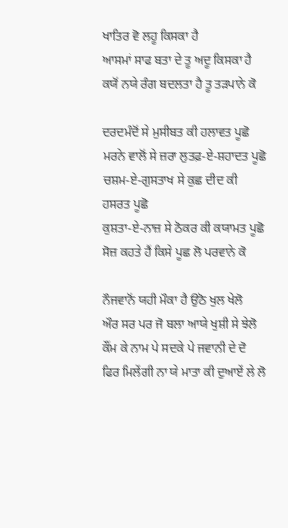ਖਾਤਿਰ ਵੋ ਲਹੂ ਕਿਸਕਾ ਹੈ
ਆਸਮਾਂ ਸਾਫ ਬਤਾ ਦੇ ਤੂ ਅਦੂ ਕਿਸਕਾ ਹੈ
ਕਯੋਂ ਨਯੇ ਰੰਗ ਬਦਲਤਾ ਹੈ ਤੂ ਤੜਪਾਨੇ ਕੋ

ਦਰਦਮੰਦੋਂ ਸੇ ਮੁਸੀਬਤ ਕੀ ਹਲਾਵਤ ਪੂਛੋ
ਮਰਨੇ ਵਾਲੋਂ ਸੇ ਜ਼ਰਾ ਲੁਤਫ਼-ਏ-ਸ਼ਹਾਦਤ ਪੂਛੋ
ਚਸ਼ਮ-ਏ-ਗੁਸਤਾਖ ਸੇ ਕੁਛ ਦੀਦ ਕੀ ਹਸਰਤ ਪੂਛੋ
ਕੁਸ਼ਤਾ-ਏ-ਨਾਜ਼ ਸੇ ਠੋਕਰ ਕੀ ਕਯਾਮਤ ਪੂਛੋ
ਸੋਜ਼ ਕਹਤੇ ਹੈਂ ਕਿਸੇ ਪੂਛ ਲੋ ਪਰਵਾਨੇ ਕੋ

ਨੌਜਵਾਨੋਂ ਯਹੀ ਮੌਕਾ ਹੈ ਉਠੋ ਖੁਲ ਖੇਲੋ
ਔਰ ਸਰ ਪਰ ਜੋ ਬਲਾ ਆਯੇ ਖੁਸ਼ੀ ਸੇ ਝੇਲੋ
ਕੌਂਮ ਕੇ ਨਾਮ ਪੇ ਸਦਕੇ ਪੇ ਜਵਾਨੀ ਦੇ ਦੋ
ਫਿਰ ਮਿਲੇਂਗੀ ਨਾ ਯੇ ਮਾਤਾ ਕੀ ਦੁਆਏਂ ਲੇ ਲੋ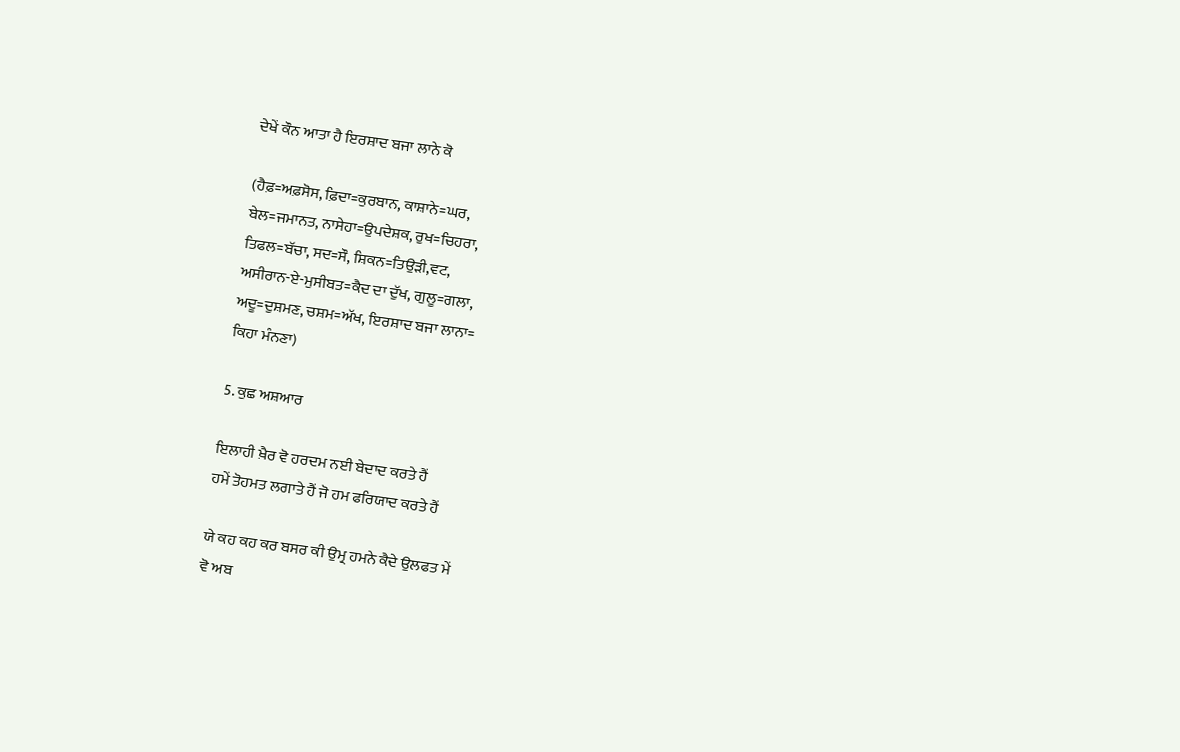ਦੇਖੇਂ ਕੌਨ ਆਤਾ ਹੈ ਇਰਸ਼ਾਦ ਬਜਾ ਲਾਨੇ ਕੋ

(ਹੈਫ਼=ਅਫ਼ਸੋਸ, ਫ਼ਿਦਾ=ਕੁਰਬਾਨ, ਕਾਸ਼ਾਨੇ=ਘਰ,
ਬੇਲ=ਜਮਾਨਤ, ਨਾਸੇਹਾ=ਉਪਦੇਸ਼ਕ, ਰੁਖ=ਚਿਹਰਾ,
ਤਿਫਲ=ਬੱਚਾ, ਸਦ=ਸੌ, ਸ਼ਿਕਨ=ਤਿਉੜੀ,ਵਟ,
ਅਸੀਰਾਨ-ਏ-ਮੁਸੀਬਤ=ਕੈਦ ਦਾ ਦੁੱਖ, ਗੁਲੂ=ਗਲਾ,
ਅਦੂ=ਦੁਸ਼ਮਣ, ਚਸ਼ਮ=ਅੱਖ, ਇਰਸ਼ਾਦ ਬਜਾ ਲਾਨਾ=
ਕਿਹਾ ਮੰਨਣਾ)

5. ਕੁਛ ਅਸ਼ਆਰ

ਇਲਾਹੀ ਖ਼ੈਰ ਵੋ ਹਰਦਮ ਨਈ ਬੇਦਾਦ ਕਰਤੇ ਹੈਂ
ਹਮੇਂ ਤੋਹਮਤ ਲਗਾਤੇ ਹੈਂ ਜੋ ਹਮ ਫਰਿਯਾਦ ਕਰਤੇ ਹੈਂ

ਯੇ ਕਹ ਕਹ ਕਰ ਬਸਰ ਕੀ ਉਮ੍ਰ ਹਮਨੇ ਕੈਦੇ ਉਲਫਤ ਮੇਂ
ਵੋ ਅਬ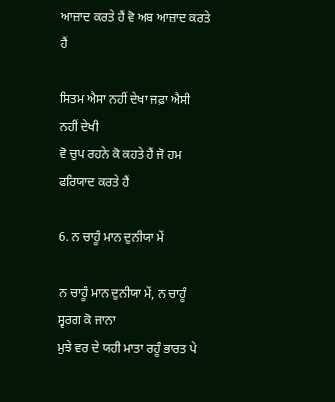ਆਜ਼ਾਦ ਕਰਤੇ ਹੈਂ ਵੋ ਅਬ ਆਜ਼ਾਦ ਕਰਤੇ ਹੈਂ

ਸਿਤਮ ਐਸਾ ਨਹੀਂ ਦੇਖਾ ਜਫ਼ਾ ਐਸੀ ਨਹੀਂ ਦੇਖੀ
ਵੋ ਚੁਪ ਰਹਨੇ ਕੋ ਕਹਤੇ ਹੈਂ ਜੋ ਹਮ ਫਰਿਯਾਦ ਕਰਤੇ ਹੈਂ

6. ਨ ਚਾਹੂੰ ਮਾਨ ਦੁਨੀਯਾ ਮੇਂ

ਨ ਚਾਹੂੰ ਮਾਨ ਦੁਨੀਯਾ ਮੇਂ, ਨ ਚਾਹੂੰ ਸ੍ਵਰਗ ਕੋ ਜਾਨਾ
ਮੁਝੇ ਵਰ ਦੇ ਯਹੀ ਮਾਤਾ ਰਹੂੰ ਭਾਰਤ ਪੇ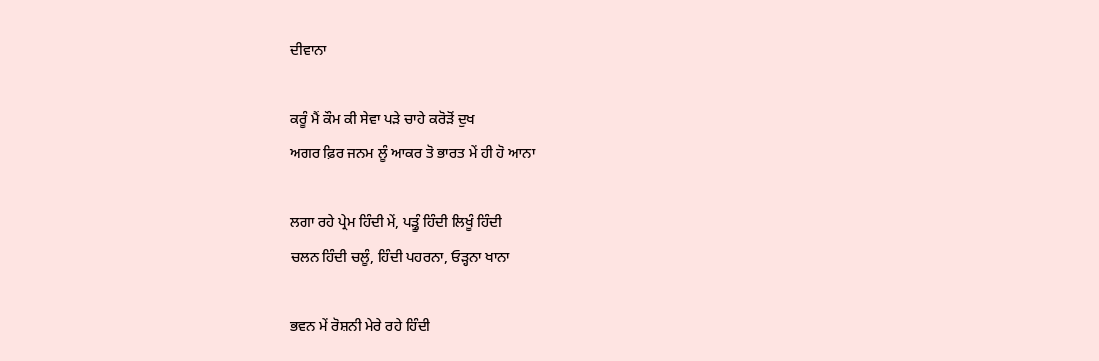ਦੀਵਾਨਾ

ਕਰੂੰ ਮੈਂ ਕੌਮ ਕੀ ਸੇਵਾ ਪੜੇ ਚਾਹੇ ਕਰੋੜੋਂ ਦੁਖ
ਅਗਰ ਫ਼ਿਰ ਜਨਮ ਲੂੰ ਆਕਰ ਤੋ ਭਾਰਤ ਮੇਂ ਹੀ ਹੋ ਆਨਾ

ਲਗਾ ਰਹੇ ਪ੍ਰੇਮ ਹਿੰਦੀ ਮੇਂ, ਪੜ੍ਹੂੰ ਹਿੰਦੀ ਲਿਖੂੰ ਹਿੰਦੀ
ਚਲਨ ਹਿੰਦੀ ਚਲੂੰ, ਹਿੰਦੀ ਪਹਰਨਾ, ਓੜ੍ਹਨਾ ਖਾਨਾ

ਭਵਨ ਮੇਂ ਰੋਸ਼ਨੀ ਮੇਰੇ ਰਹੇ ਹਿੰਦੀ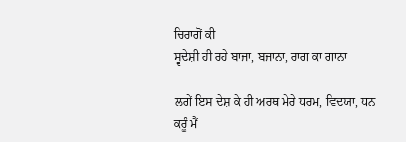ਚਿਰਾਗੋਂ ਕੀ
ਸ੍ਵਦੇਸ਼ੀ ਹੀ ਰਹੇ ਬਾਜਾ, ਬਜਾਨਾ, ਰਾਗ ਕਾ ਗਾਨਾ

ਲਗੇਂ ਇਸ ਦੇਸ਼ ਕੇ ਹੀ ਅਰਥ ਮੇਰੇ ਧਰਮ, ਵਿਦਯਾ, ਧਨ
ਕਰੂੰ ਮੈਂ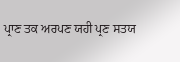ਪ੍ਰਾਣ ਤਕ ਅਰਪਣ ਯਹੀ ਪ੍ਰਣ ਸਤਯ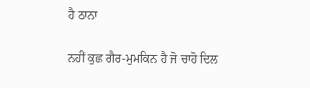ਹੈ ਠਾਨਾ

ਨਹੀਂ ਕੁਛ ਗੈਰ-ਮੁਮਕਿਨ ਹੈ ਜੋ ਚਾਹੋ ਦਿਲ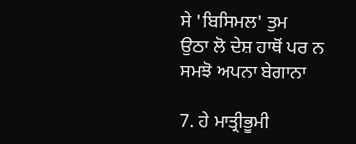ਸੇ 'ਬਿਸਿਮਲ' ਤੁਮ
ਉਠਾ ਲੋ ਦੇਸ਼ ਹਾਥੋਂ ਪਰ ਨ ਸਮਝੋ ਅਪਨਾ ਬੇਗਾਨਾ

7. ਹੇ ਮਾਤ੍ਰੀਭੂਮੀ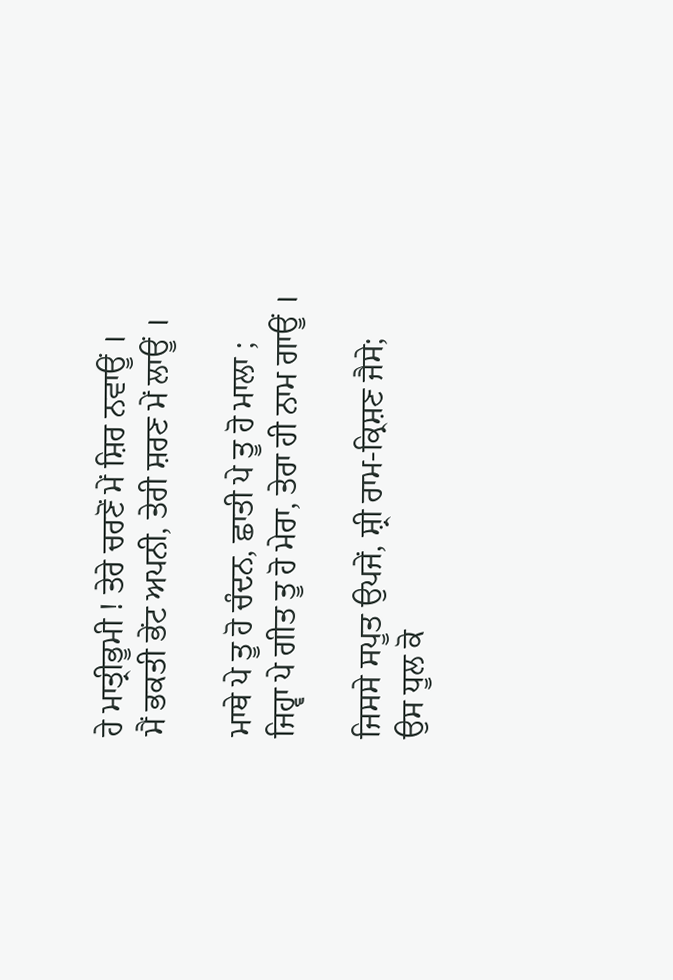ਹੇ ਮਾਤ੍ਰੀਭੂਮੀ ! ਤੇਰੇ ਚਰਣੋਂ ਮੇਂ ਸ਼ਿਰ ਨਵਾਊਂ ।
ਮੈਂ ਭਕਤੀ ਭੇਂਟ ਅਪਨੀ, ਤੇਰੀ ਸ਼ਰਣ ਮੇਂ ਲਾਊਂ ।

ਮਾਥੇ ਪੇ ਤੂ ਹੋ ਚੰਦਨ, ਛਾਤੀ ਪੇ ਤੂ ਹੋ ਮਾਲਾ ;
ਜਿਹ੍ਵਾ ਪੇ ਗੀਤ ਤੂ ਹੋ ਮੇਰਾ, ਤੇਰਾ ਹੀ ਨਾਮ ਗਾਊਂ ।

ਜਿਸਸੇ ਸਪੂਤ ਉਪਜੇਂ, ਸ਼੍ਰੀ ਰਾਮ-ਕ੍ਰਿਸ਼ਣ ਜੈਸੇ;
ਉਸ ਧੂਲ ਕੋ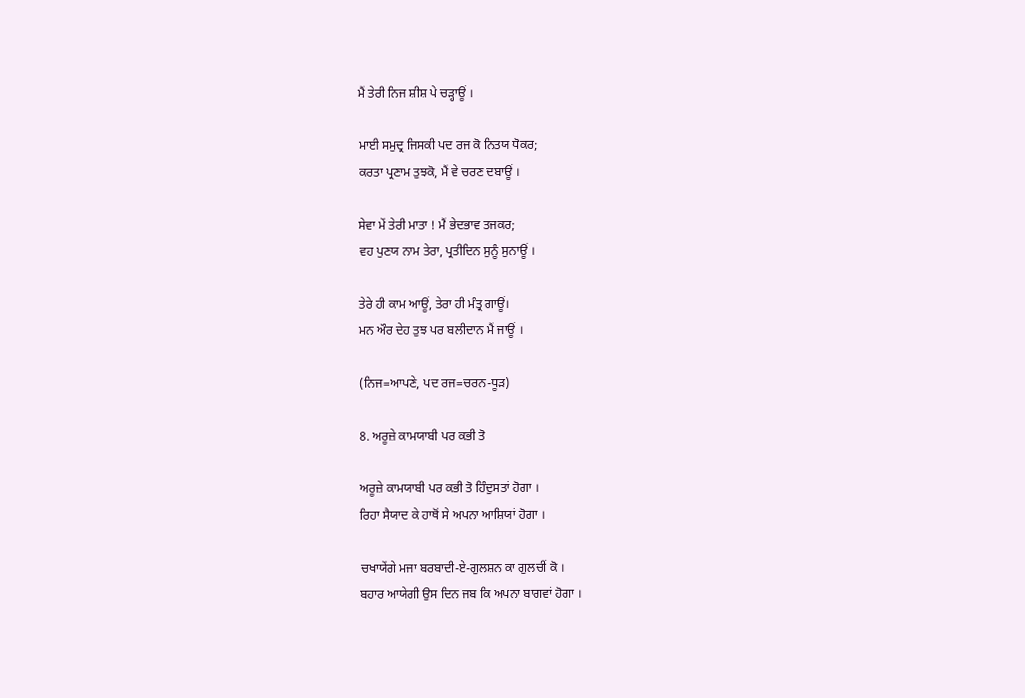ਮੈਂ ਤੇਰੀ ਨਿਜ ਸ਼ੀਸ਼ ਪੇ ਚੜ੍ਹਾਊਂ ।

ਮਾਈ ਸਮੁਦ੍ਰ ਜਿਸਕੀ ਪਦ ਰਜ ਕੋ ਨਿਤਯ ਧੋਕਰ;
ਕਰਤਾ ਪ੍ਰਣਾਮ ਤੁਝਕੋ, ਮੈਂ ਵੇ ਚਰਣ ਦਬਾਊਂ ।

ਸੇਵਾ ਮੇਂ ਤੇਰੀ ਮਾਤਾ ! ਮੈਂ ਭੇਦਭਾਵ ਤਜਕਰ;
ਵਹ ਪੁਣਯ ਨਾਮ ਤੇਰਾ, ਪ੍ਰਤੀਦਿਨ ਸੁਨੂੰ ਸੁਨਾਊਂ ।

ਤੇਰੇ ਹੀ ਕਾਮ ਆਊਂ, ਤੇਰਾ ਹੀ ਮੰਤ੍ਰ ਗਾਊਂ।
ਮਨ ਔਰ ਦੇਹ ਤੁਝ ਪਰ ਬਲੀਦਾਨ ਮੈਂ ਜਾਊਂ ।

(ਨਿਜ=ਆਪਣੇ, ਪਦ ਰਜ=ਚਰਨ-ਧੂੜ)

8. ਅਰੂਜ਼ੇ ਕਾਮਯਾਬੀ ਪਰ ਕਭੀ ਤੋ

ਅਰੂਜ਼ੇ ਕਾਮਯਾਬੀ ਪਰ ਕਭੀ ਤੋ ਹਿੰਦੁਸਤਾਂ ਹੋਗਾ ।
ਰਿਹਾ ਸੈਯਾਦ ਕੇ ਹਾਥੋਂ ਸੇ ਅਪਨਾ ਆਸ਼ਿਯਾਂ ਹੋਗਾ ।

ਚਖਾਯੇਂਗੇ ਮਜਾ ਬਰਬਾਦੀ-ਏ-ਗੁਲਸ਼ਨ ਕਾ ਗੁਲਚੀਂ ਕੋ ।
ਬਹਾਰ ਆਯੇਗੀ ਉਸ ਦਿਨ ਜਬ ਕਿ ਅਪਨਾ ਬਾਗਵਾਂ ਹੋਗਾ ।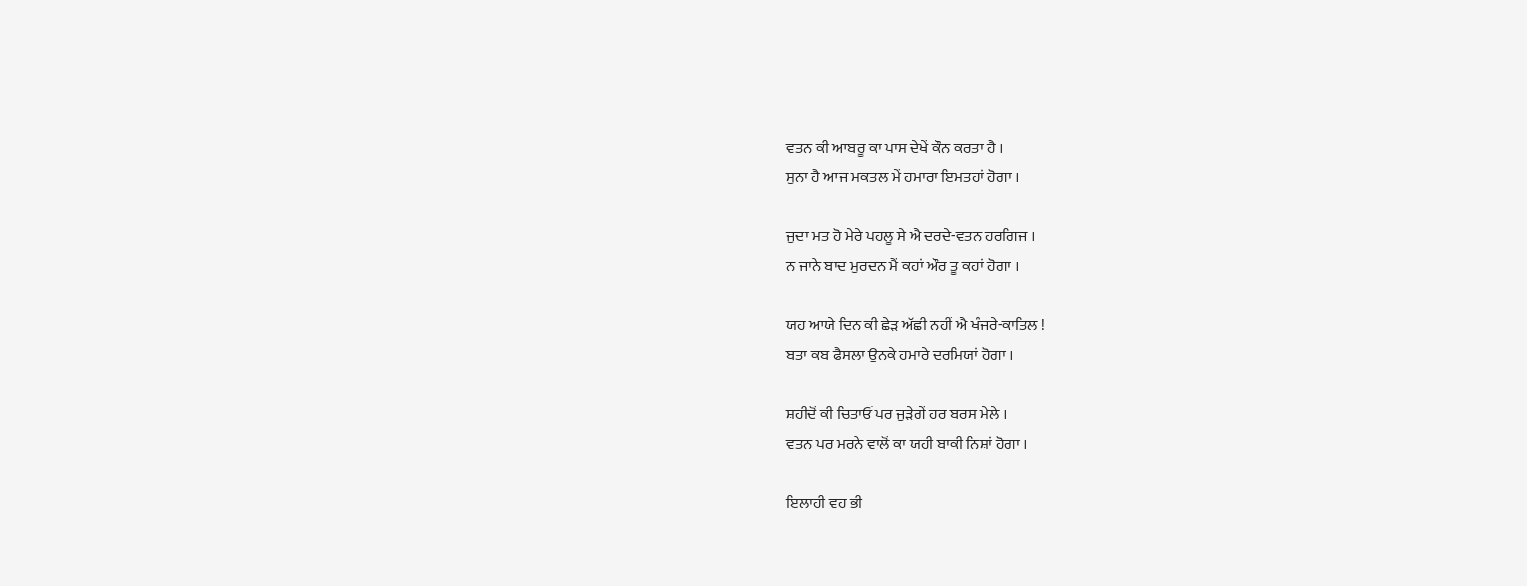ਵਤਨ ਕੀ ਆਬਰੂ ਕਾ ਪਾਸ ਦੇਖੇਂ ਕੌਨ ਕਰਤਾ ਹੈ ।
ਸੁਨਾ ਹੈ ਆਜ ਮਕਤਲ ਮੇਂ ਹਮਾਰਾ ਇਮਤਹਾਂ ਹੋਗਾ ।

ਜੁਦਾ ਮਤ ਹੋ ਮੇਰੇ ਪਹਲੂ ਸੇ ਐ ਦਰਦੇ-ਵਤਨ ਹਰਗਿਜ ।
ਨ ਜਾਨੇ ਬਾਦ ਮੁਰਦਨ ਮੈਂ ਕਹਾਂ ਔਰ ਤੂ ਕਹਾਂ ਹੋਗਾ ।

ਯਹ ਆਯੇ ਦਿਨ ਕੀ ਛੇੜ ਅੱਛੀ ਨਹੀਂ ਐ ਖੰਜਰੇ-ਕਾਤਿਲ !
ਬਤਾ ਕਬ ਫੈਸਲਾ ਉਨਕੇ ਹਮਾਰੇ ਦਰਮਿਯਾਂ ਹੋਗਾ ।

ਸ਼ਹੀਦੋਂ ਕੀ ਚਿਤਾਓਂ ਪਰ ਜੁੜੇਗੇਂ ਹਰ ਬਰਸ ਮੇਲੇ ।
ਵਤਨ ਪਰ ਮਰਨੇ ਵਾਲੋਂ ਕਾ ਯਹੀ ਬਾਕੀ ਨਿਸ਼ਾਂ ਹੋਗਾ ।

ਇਲਾਹੀ ਵਹ ਭੀ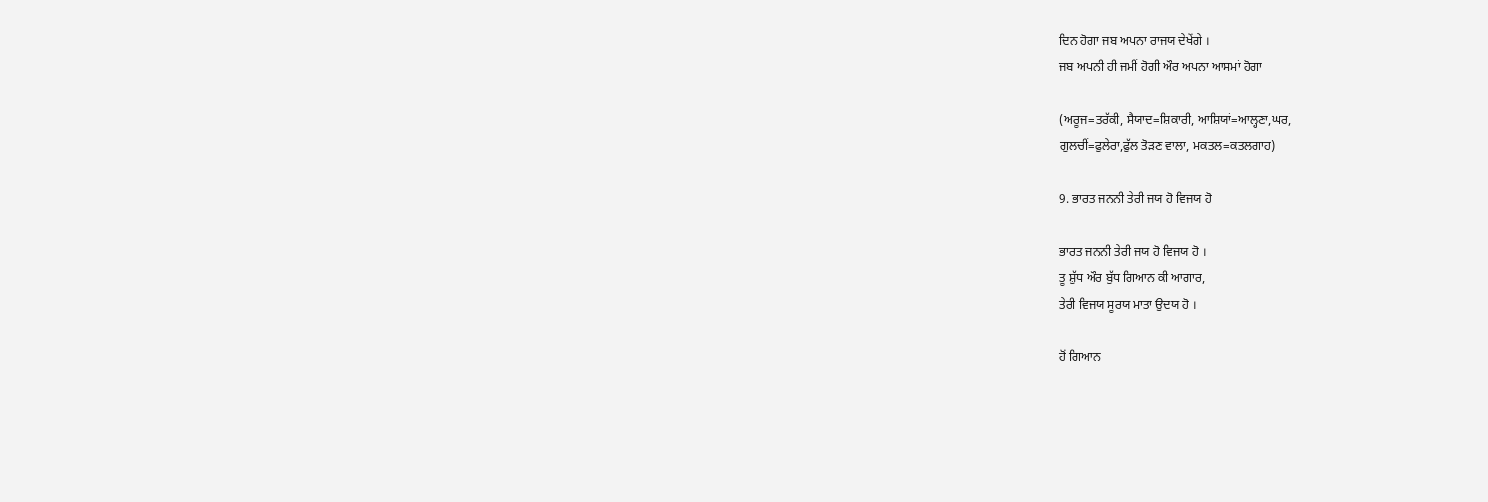ਦਿਨ ਹੋਗਾ ਜਬ ਅਪਨਾ ਰਾਜਯ ਦੇਖੇਂਗੇ ।
ਜਬ ਅਪਨੀ ਹੀ ਜਮੀਂ ਹੋਗੀ ਔਰ ਅਪਨਾ ਆਸਮਾਂ ਹੋਗਾ

(ਅਰੂਜ=ਤਰੱਕੀ, ਸੈਯਾਦ=ਸ਼ਿਕਾਰੀ, ਆਸ਼ਿਯਾਂ=ਆਲ੍ਹਣਾ,ਘਰ,
ਗੁਲਚੀਂ=ਫੁਲੇਰਾ,ਫੁੱਲ ਤੋੜਣ ਵਾਲਾ, ਮਕਤਲ=ਕਤਲਗਾਹ)

9. ਭਾਰਤ ਜਨਨੀ ਤੇਰੀ ਜਯ ਹੋ ਵਿਜਯ ਹੋ

ਭਾਰਤ ਜਨਨੀ ਤੇਰੀ ਜਯ ਹੋ ਵਿਜਯ ਹੋ ।
ਤੂ ਸ਼ੁੱਧ ਔਰ ਬੁੱਧ ਗਿਆਨ ਕੀ ਆਗਾਰ,
ਤੇਰੀ ਵਿਜਯ ਸੂਰਯ ਮਾਤਾ ਉਦਯ ਹੋ ।

ਹੋਂ ਗਿਆਨ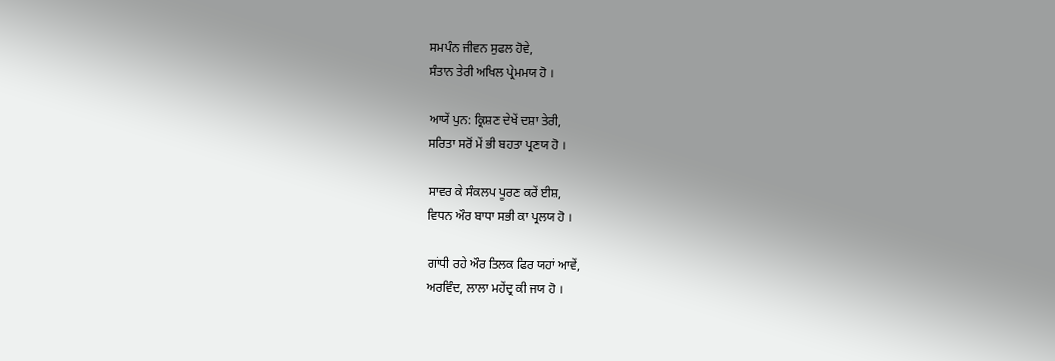ਸਮਪੰਨ ਜੀਵਨ ਸੁਫਲ ਹੋਵੇ,
ਸੰਤਾਨ ਤੇਰੀ ਅਖਿਲ ਪ੍ਰੇਮਮਯ ਹੋ ।

ਆਯੇਂ ਪੁਨ: ਕ੍ਰਿਸ਼ਣ ਦੇਖੇਂ ਦਸ਼ਾ ਤੇਰੀ,
ਸਰਿਤਾ ਸਰੋਂ ਮੇਂ ਭੀ ਬਹਤਾ ਪ੍ਰਣਯ ਹੋ ।

ਸਾਵਰ ਕੇ ਸੰਕਲਪ ਪੂਰਣ ਕਰੇਂ ਈਸ਼,
ਵਿਧਨ ਔਰ ਬਾਧਾ ਸਭੀ ਕਾ ਪ੍ਰਲਯ ਹੋ ।

ਗਾਂਧੀ ਰਹੇ ਔਰ ਤਿਲਕ ਫਿਰ ਯਹਾਂ ਆਵੇਂ,
ਅਰਵਿੰਦ, ਲਾਲਾ ਮਹੇਂਦ੍ਰ ਕੀ ਜਯ ਹੋ ।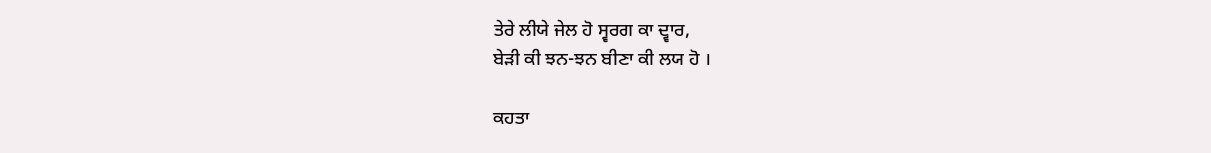ਤੇਰੇ ਲੀਯੇ ਜੇਲ ਹੋ ਸ੍ਵਰਗ ਕਾ ਦ੍ਵਾਰ,
ਬੇੜੀ ਕੀ ਝਨ-ਝਨ ਬੀਣਾ ਕੀ ਲਯ ਹੋ ।

ਕਹਤਾ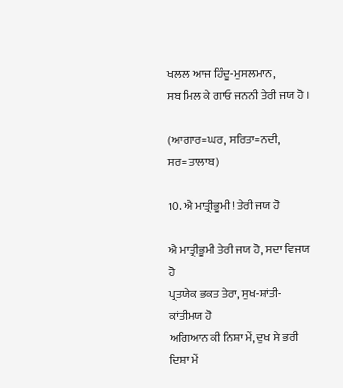ਖਲਲ ਆਜ ਹਿੰਦੂ-ਮੁਸਲਮਾਨ,
ਸਬ ਮਿਲ ਕੇ ਗਾਓ ਜਨਨੀ ਤੇਰੀ ਜਯ ਹੋ ।

(ਆਗਾਰ=ਘਰ, ਸਰਿਤਾ=ਨਦੀ, ਸਰ=ਤਾਲਾਬ)

10. ਐ ਮਾਤ੍ਰੀਭੂਮੀ! ਤੇਰੀ ਜਯ ਹੋ

ਐ ਮਾਤ੍ਰੀਭੂਮੀ ਤੇਰੀ ਜਯ ਹੋ, ਸਦਾ ਵਿਜਯ ਹੋ
ਪ੍ਰਤਯੇਕ ਭਕਤ ਤੇਰਾ, ਸੁਖ-ਸ਼ਾਂਤੀ-ਕਾਂਤੀਮਯ ਹੋ
ਅਗਿਆਨ ਕੀ ਨਿਸ਼ਾ ਮੇਂ, ਦੁਖ ਸੇ ਭਰੀ ਦਿਸ਼ਾ ਮੇਂ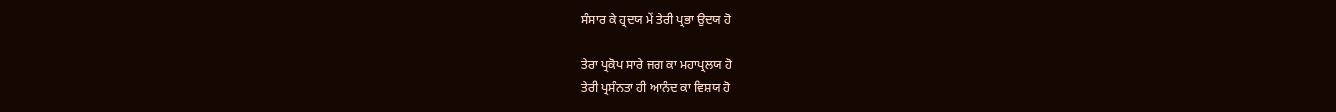ਸੰਸਾਰ ਕੇ ਹ੍ਰਦਯ ਮੇਂ ਤੇਰੀ ਪ੍ਰਭਾ ਉਦਯ ਹੋ

ਤੇਰਾ ਪ੍ਰਕੋਪ ਸਾਰੇ ਜਗ ਕਾ ਮਹਾਪ੍ਰਲਯ ਹੋ
ਤੇਰੀ ਪ੍ਰਸੰਨਤਾ ਹੀ ਆਨੰਦ ਕਾ ਵਿਸ਼ਯ ਹੋ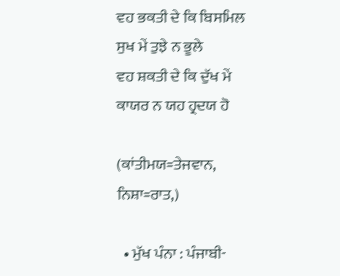ਵਹ ਭਕਤੀ ਦੇ ਕਿ ਬਿਸਮਿਲ ਸੁਖ ਮੇਂ ਤੁਝੇ ਨ ਭੂਲੇ
ਵਹ ਸ਼ਕਤੀ ਦੇ ਕਿ ਦੁੱਖ ਮੇਂ ਕਾਯਰ ਨ ਯਹ ਹ੍ਰਦਯ ਹੋ

(ਕਾਂਤੀਮਯ=ਤੇਜਵਾਨ, ਨਿਸ਼ਾ=ਰਾਤ,)

  • ਮੁੱਖ ਪੰਨਾ : ਪੰਜਾਬੀ-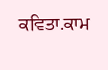ਕਵਿਤਾ.ਕਾਮ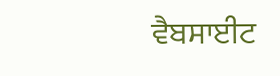ਵੈਬਸਾਈਟ